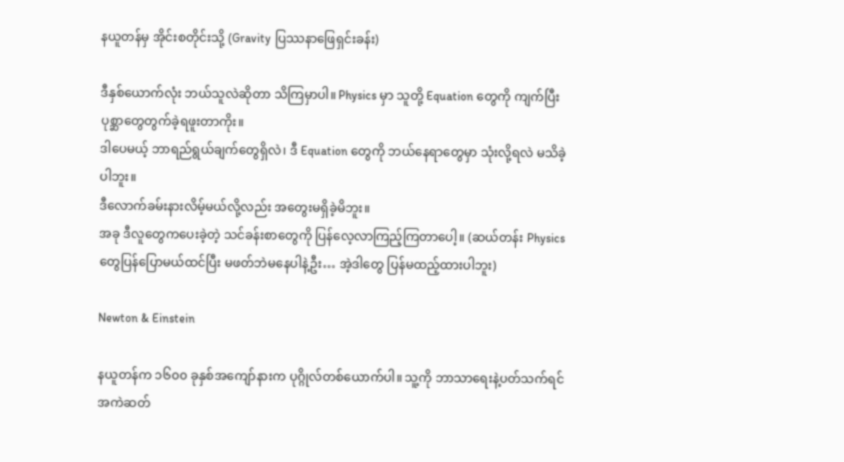နယူတန်မှ အိုင်းစတိုင်းသို့ (Gravity ပြဿနာဖြေရှင်းခန်း)

ဒီနှစ်ယောက်လုံး ဘယ်သူလဲဆိုတာ သိကြမှာပါ။ Physics မှာ သူတို့ Equation တွေကို ကျက်ပြီး ပုစ္ဆာတွေတွက်ခဲ့ရဖူးတာကိုး။
ဒါပေမယ့် ဘာရည်ရွယ်ချက်တွေရှိလဲ၊ ဒီ Equation တွေကို ဘယ်နေရာတွေမှာ သုံးလို့ရလဲ မသိခဲ့ပါဘူး။
ဒီလောက်ခမ်းနားလိမ့်မယ်လို့လည်း အတွေးမရှိခဲ့မိဘူး။
အခု ဒီလူတွေကပေးခဲ့တဲ့ သင်ခန်းစာတွေကို ပြန်လေ့လာကြည့်ကြတာပေါ့။ (ဆယ်တန်း Physics တွေပြန်ပြောမယ်ထင်ပြီး မဖတ်ဘဲမနေပါနဲ့ဦး… အဲ့ဒါတွေ ပြန်မထည့်ထားပါဘူး)

Newton & Einstein

နယူတန်က ၁၆၀၀ ခုနှစ်အကျော်နားက ပုဂ္ဂိုလ်တစ်ယောက်ပါ။ သူ့ကို ဘာသာရေးနဲ့ပတ်သက်ရင် အကဲဆတ်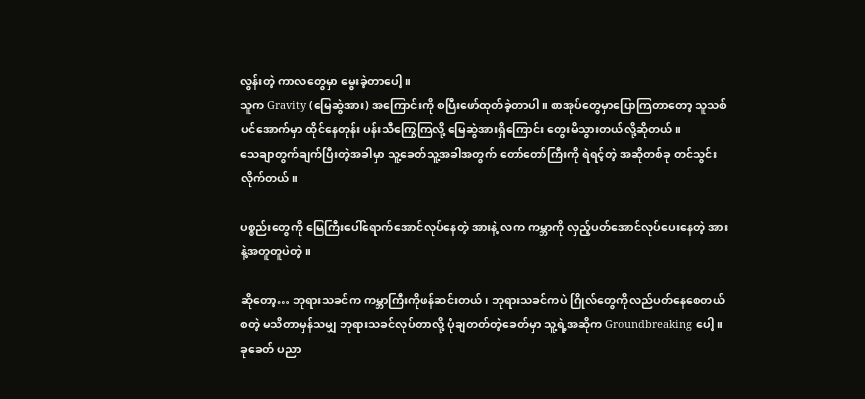လွန်းတဲ့ ကာလတွေမှာ မွေးခဲ့တာပေါ့။
သူက Gravity (မြေဆွဲအား) အကြောင်းကို စပြီးဖော်ထုတ်ခဲ့တာပါ။ စာအုပ်တွေမှာပြောကြတာတော့ သူသစ်ပင်အောက်မှာ ထိုင်နေတုန်း ပန်းသီကြွေကြလို့ မြေဆွဲအားရှိကြောင်း တွေးမိသွားတယ်လို့ဆိုတယ်။
သေချာတွက်ချက်ပြီးတဲ့အခါမှာ သူ့ခေတ်သူ့အခါအတွက် တော်တော်ကြီးကို ရဲရင့်တဲ့ အဆိုတစ်ခု တင်သွင်းလိုက်တယ်။

ပစ္စည်းတွေကို မြေကြီးပေါ်ရောက်အောင်လုပ်နေတဲ့ အားနဲ့ လက ကမ္ဘာကို လှည့်ပတ်အောင်လုပ်ပေးနေတဲ့ အားနဲ့အတူတူပဲတဲ့။

ဆိုတော့… ဘုရားသခင်က ကမ္ဘာကြီးကိုဖန်ဆင်းတယ်၊ ဘုရားသခင်ကပဲ ဂြိုလ်တွေကိုလည်ပတ်နေစေတယ် စတဲ့ မသိတာမှန်သမျှ ဘုရားသခင်လုပ်တာလို့ ပုံချတတ်တဲ့ခေတ်မှာ သူ့ရဲ့အဆိုက Groundbreaking ပေါ့။
ခုခေတ် ပညာ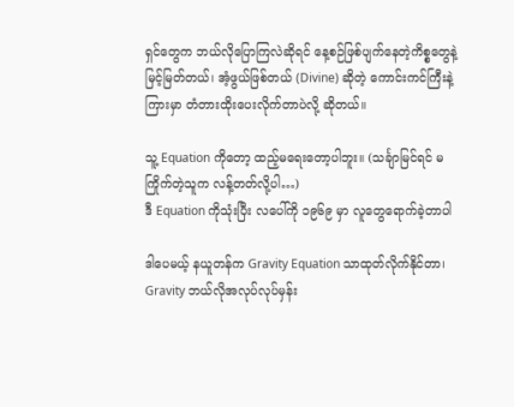ရှင်တွေက ဘယ်လိုပြောကြလဲဆိုရင် နေ့စဉ်ဖြစ်ပျက်နေတဲ့ကိစ္စတွေနဲ့ မြင့်မြတ်တယ်၊ အံ့ဖွယ်ဖြစ်တယ် (Divine) ဆိုတဲ့ ကောင်းကင်ကြီးနဲ့ကြားမှာ တံတားထိုးပေးလိုက်တာပဲလို့ ဆိုတယ်။

သူ့ Equation ကိုတော့ ထည့်မရေးတော့ပါဘူး။ (သင်္ချာမြင်ရင် မကြိုက်တဲ့သူက လန့်တတ်လို့ပါ…)
ဒီ Equation ကိုသုံးပြီး လပေါ်ကို ၁၉၆၉ မှာ လူတွေရောက်ခဲ့တာပါ

ဒါပေမယ့် နယူတန်က Gravity Equation သာထုတ်လိုက်နိုင်တာ၊ Gravity ဘယ်လိုအလုပ်လုပ်မှန်း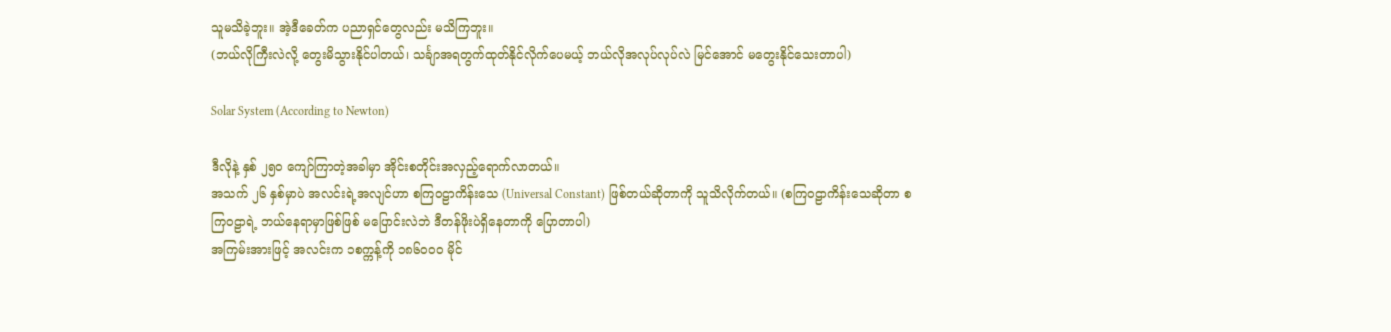သူမသိခဲ့ဘူး။ အဲ့ဒီခေတ်က ပညာရှင်တွေလည်း မသိကြဘူး။
(ဘယ်လိုကြီးလဲလို့ တွေးမိသွားနိုင်ပါတယ်၊ သင်္ချာအရတွက်ထုတ်နိုင်လိုက်ပေမယ့် ဘယ်လိုအလုပ်လုပ်လဲ မြင်အောင် မတွေးနိုင်သေးတာပါ)

Solar System (According to Newton)

ဒီလိုနဲ့ နှစ် ၂၅၀ ကျော်ကြာတဲ့အခါမှာ အိုင်းစတိုင်းအလှည့်ရောက်လာတယ်။
အသက် ၂၆ နှစ်မှာပဲ အလင်းရဲ့အလျင်ဟာ စကြဝဠာကိန်းသေ (Universal Constant) ဖြစ်တယ်ဆိုတာကို သူသိလိုက်တယ်။ (စကြဝဠာကိန်းသေဆိုတာ စကြဝဠာရဲ့ ဘယ်နေရာမှာဖြစ်ဖြစ် မပြောင်းလဲဘဲ ဒီတန်ဖိုးပဲရှိနေတာကို ပြောတာပါ)
အကြမ်းအားဖြင့် အလင်းက ၁စက္ကန့်ကို ၁၈၆၀၀၀ မိုင်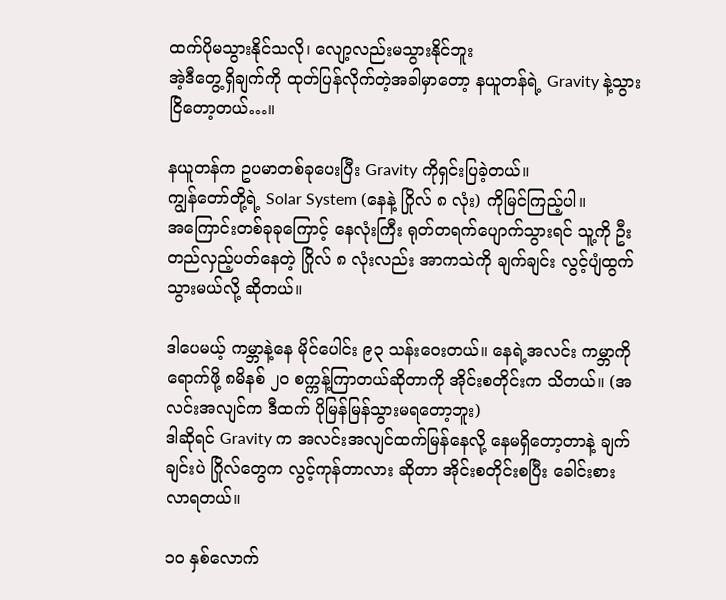ထက်ပိုမသွားနိုင်သလို၊ လျော့လည်းမသွားနိုင်ဘူး
အဲ့ဒီတွေ့ရှိချက်ကို ထုတ်ပြန်လိုက်တဲ့အခါမှာတော့ နယူတန်ရဲ့ Gravity နဲ့သွားငြိတော့တယ်…။

နယူတန်က ဥပမာတစ်ခုပေးပြီး Gravity ကိုရှင်းပြခဲ့တယ်။
ကျွန်တော်တို့ရဲ့ Solar System (နေနဲ့ ဂြိုလ် ၈ လုံး) ကိုမြင်ကြည့်ပါ။
အကြောင်းတစ်ခုခုကြောင့် နေလုံးကြီး ရုတ်တရက်ပျောက်သွားရင် သူ့ကို ဦးတည်လှည့်ပတ်နေတဲ့ ဂြိုလ် ၈ လုံးလည်း အာကသဲကို ချက်ချင်း လွင့်ပျံထွက်သွားမယ်လို့ ဆိုတယ်။

ဒါပေမယ့် ကမ္ဘာနဲ့နေ မိုင်ပေါင်း ၉၃ သန်းဝေးတယ်။ နေရဲ့အလင်း ကမ္ဘာကိုရောက်ဖို့ ၈မိနစ် ၂၀ စက္ကန့်ကြာတယ်ဆိုတာကို အိုင်းစတိုင်းက သိတယ်။ (အလင်းအလျင်က ဒီထက် ပိုမြန်မြန်သွားမရတော့ဘူး)
ဒါဆိုရင် Gravity က အလင်းအလျင်ထက်မြန်နေလို့ နေမရှိတော့တာနဲ့ ချက်ချင်းပဲ ဂြိုလ်တွေက လွင့်ကုန်တာလား ဆိုတာ အိုင်းစတိုင်းစပြီး ခေါင်းစားလာရတယ်။

၁၀ နှစ်လောက်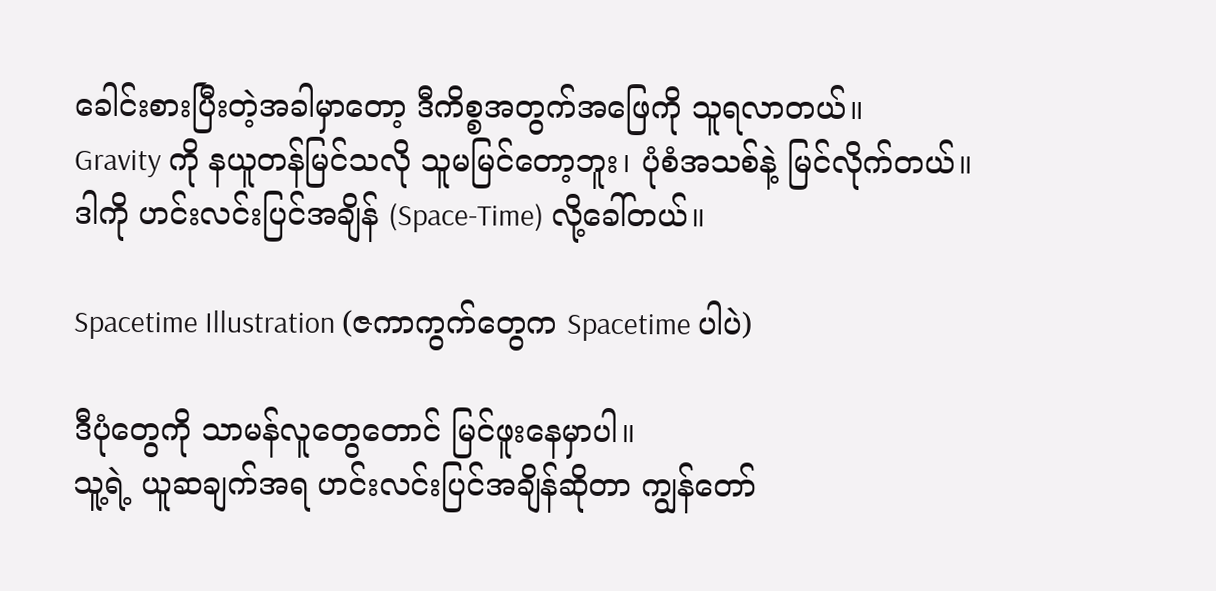ခေါင်းစားပြီးတဲ့အခါမှာတော့ ဒီကိစ္စအတွက်အဖြေကို သူရလာတယ်။
Gravity ကို နယူတန်မြင်သလို သူမမြင်တော့ဘူး၊ ပုံစံအသစ်နဲ့ မြင်လိုက်တယ်။
ဒါကို ဟင်းလင်းပြင်အချိန် (Space-Time) လို့ခေါ်တယ်။

Spacetime Illustration (ဇကာကွက်တွေက Spacetime ပါပဲ)

ဒီပုံတွေကို သာမန်လူတွေတောင် မြင်ဖူးနေမှာပါ။
သူ့ရဲ့ ယူဆချက်အရ ဟင်းလင်းပြင်အချိန်ဆိုတာ ကျွန်တော်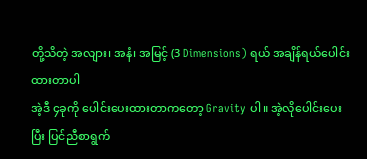တို့သိတဲ့ အလျား၊ အနံ၊ အမြင့် (3 Dimensions) ရယ် အချိန်ရယ်ပေါင်းထားတာပါ
အဲ့ဒီ ၄ခုကို ပေါင်းပေးထားတာကတော့ Gravity ပါ။ အဲ့လိုပေါင်းပေးပြီး ပြင်ညီစာရွက်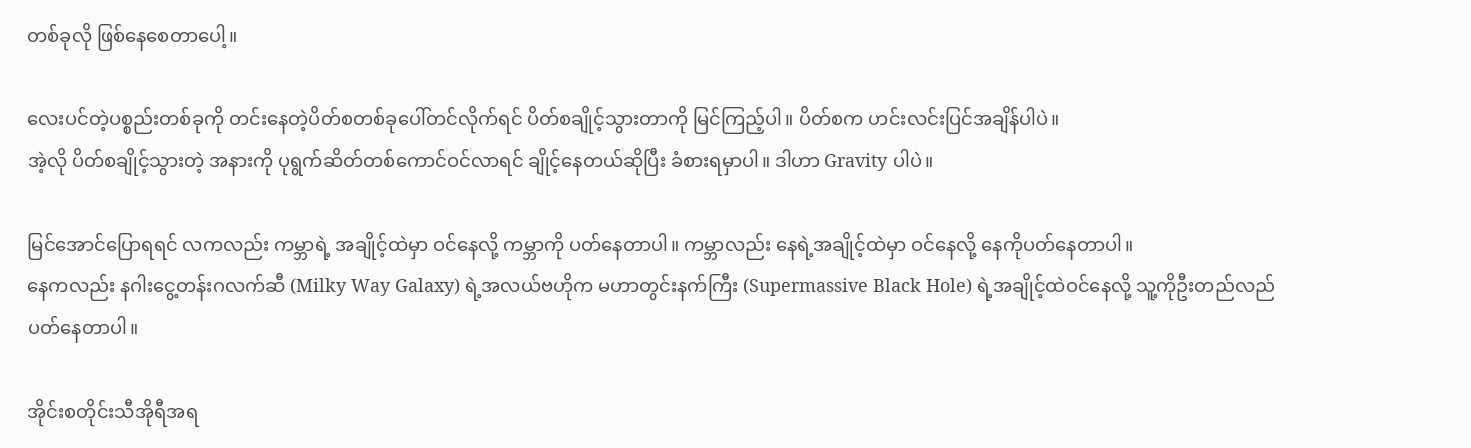တစ်ခုလို ဖြစ်နေစေတာပေါ့။

လေးပင်တဲ့ပစ္စည်းတစ်ခုကို တင်းနေတဲ့ပိတ်စတစ်ခုပေါ်တင်လိုက်ရင် ပိတ်စချိုင့်သွားတာကို မြင်ကြည့်ပါ။ ပိတ်စက ဟင်းလင်းပြင်အချိန်ပါပဲ။
အဲ့လို ပိတ်စချိုင့်သွားတဲ့ အနားကို ပုရွက်ဆိတ်တစ်ကောင်ဝင်လာရင် ချိုင့်နေတယ်ဆိုပြီး ခံစားရမှာပါ။ ဒါဟာ Gravity ပါပဲ။

မြင်အောင်ပြောရရင် လကလည်း ကမ္ဘာရဲ့ အချိုင့်ထဲမှာ ဝင်နေလို့ ကမ္ဘာကို ပတ်နေတာပါ။ ကမ္ဘာလည်း နေရဲ့အချိုင့်ထဲမှာ ဝင်နေလို့ နေကိုပတ်နေတာပါ။
နေကလည်း နဂါးငွေ့တန်းဂလက်ဆီ (Milky Way Galaxy) ရဲ့အလယ်ဗဟိုက မဟာတွင်းနက်ကြီး (Supermassive Black Hole) ရဲ့အချိုင့်ထဲဝင်နေလို့ သူ့ကိုဦးတည်လည်ပတ်နေတာပါ။

အိုင်းစတိုင်းသီအိုရီအရ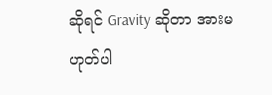ဆိုရင် Gravity ဆိုတာ အားမဟုတ်ပါ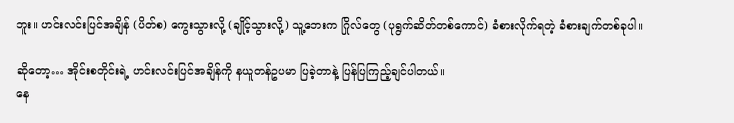ဘူး။ ဟင်းလင်းပြင်အချိန် (ပိတ်စ) ကွေးသွားလို့ (ချိုင့်သွားလို့) သူ့ဘေးက ဂြိုလ်တွေ (ပုရွက်ဆိတ်တစ်ကောင်) ခံစားလိုက်ရတဲ့ ခံစားချက်တစ်ခုပါ။

ဆိုတော့… အိုင်းစတိုင်းရဲ့ ဟင်းလင်းပြင်အချိန်ကို နယူတန်ဥပမာ ပြခဲ့တာနဲ့ ပြန်ပြကြည့်ချင်ပါတယ်။
နေ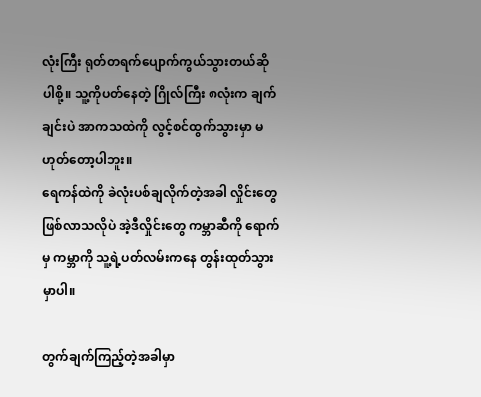လုံးကြီး ရုတ်တရက်ပျောက်ကွယ်သွားတယ်ဆိုပါစို့။ သူ့ကိုပတ်နေတဲ့ ဂြိုလ်ကြီး ၈လုံးက ချက်ချင်းပဲ အာကသထဲကို လွင့်စင်ထွက်သွားမှာ မဟုတ်တော့ပါဘူး။
ရေကန်ထဲကို ခဲလုံးပစ်ချလိုက်တဲ့အခါ လှိုင်းတွေဖြစ်လာသလိုပဲ အဲ့ဒီလှိုင်းတွေ ကမ္ဘာဆီကို ရောက်မှ ကမ္ဘာကို သူ့ရဲ့ပတ်လမ်းကနေ တွန်းထုတ်သွားမှာပါ။

တွက်ချက်ကြည့်တဲ့အခါမှာ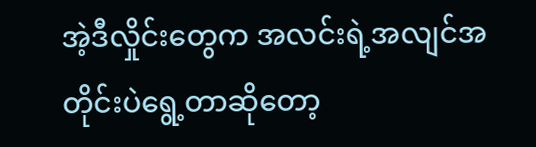အဲ့ဒီလှိုင်းတွေက အလင်းရဲ့အလျင်အတိုင်းပဲရွေ့တာဆိုတော့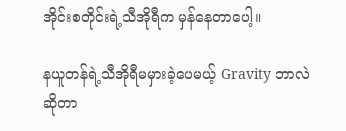အိုင်းစတိုင်းရဲ့သီအိုရီက မှန်နေတာပေါ့။

နယူတန်ရဲ့သီအိုရီမမှားခဲ့ပေမယ့် Gravity ဘာလဲ ဆိုတာ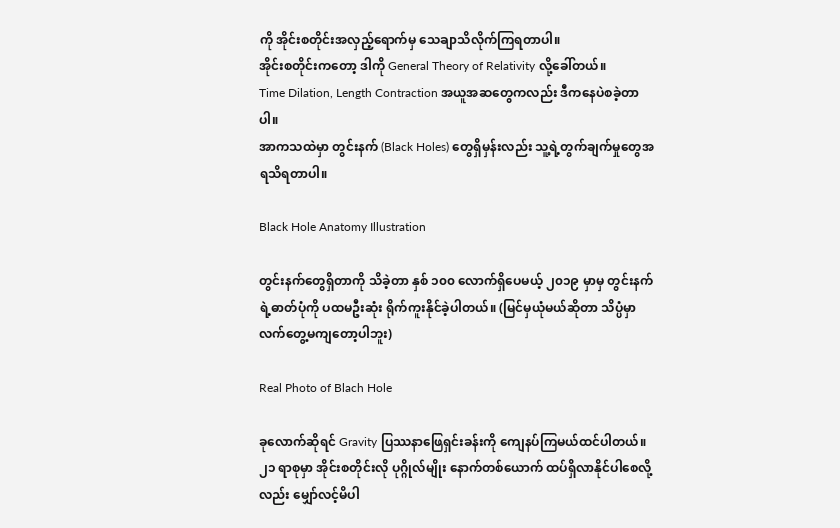ကို အိုင်းစတိုင်းအလှည့်ရောက်မှ သေချာသိလိုက်ကြရတာပါ။
အိုင်းစတိုင်းကတော့ ဒါကို General Theory of Relativity လို့ခေါ်တယ်။
Time Dilation, Length Contraction အယူအဆတွေကလည်း ဒီကနေပဲစခဲ့တာပါ။
အာကသထဲမှာ တွင်းနက် (Black Holes) တွေရှိမှန်းလည်း သူ့ရဲ့တွက်ချက်မှုတွေအရသိရတာပါ။

Black Hole Anatomy Illustration

တွင်းနက်တွေရှိတာကို သိခဲ့တာ နှစ် ၁၀၀ လောက်ရှိပေမယ့် ၂၀၁၉ မှာမှ တွင်းနက်ရဲ့ဓာတ်ပုံကို ပထမဦးဆုံး ရိုက်ကူးနိုင်ခဲ့ပါတယ်။ (မြင်မှယုံမယ်ဆိုတာ သိပ္ပံမှာ လက်တွေ့မကျတော့ပါဘူး)

Real Photo of Blach Hole

ခုလောက်ဆိုရင် Gravity ပြဿနာဖြေရှင်းခန်းကို ကျေနပ်ကြမယ်ထင်ပါတယ်။ ၂၁ ရာစုမှာ အိုင်းစတိုင်းလို ပုဂ္ဂိုလ်မျိုး နောက်တစ်ယောက် ထပ်ရှိလာနိုင်ပါစေလို့လည်း မျှော်လင့်မိပါ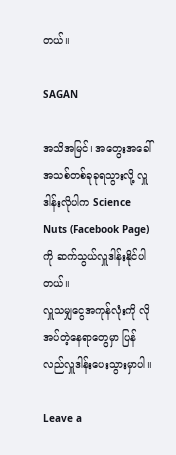တယ်။

SAGAN

အသိအမြင်၊ အတွေးအခေါ် အသစ်တစ်ခုခုရသွားလို့ လှူဒါန်းလိုပါက Science Nuts (Facebook Page) ကို ဆက်သွယ်လှူဒါန်းနိုင်ပါတယ်။
လှူသမျှငွေအကုန်လုံးကို လိုအပ်တဲ့နေရာတွေမှာ ပြန်လည်လှူဒါန်းပေးသွားမှာပါ။

Leave a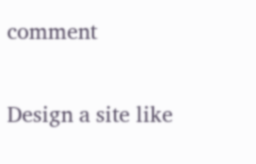comment

Design a site like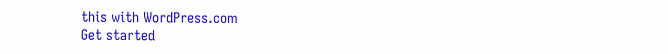this with WordPress.com
Get started